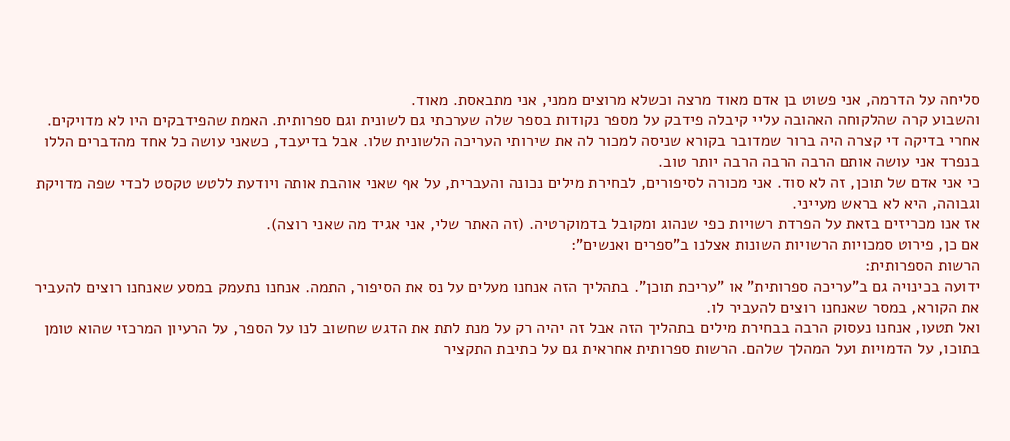סליחה על הדרמה, אני פשוט בן אדם מאוד מרצה וכשלא מרוצים ממני, אני מתבאסת. מאוד.
והשבוע קרה שהלקוחה האהובה עליי קיבלה פידבק על מספר נקודות בספר שלה שערכתי גם לשונית וגם ספרותית. האמת שהפידבקים היו לא מדויקים. אחרי בדיקה די קצרה היה ברור שמדובר בקורא שניסה למכור לה את שירותי העריכה הלשונית שלו. אבל בדיעבד, כשאני עושה כל אחד מהדברים הללו בנפרד אני עושה אותם הרבה הרבה הרבה יותר טוב.
כי אני אדם של תוכן, זה לא סוד. אני מכורה לסיפורים, לבחירת מילים נכונה והעברית, על אף שאני אוהבת אותה ויודעת ללטש טקסט לכדי שפה מדויקת וגבוהה, היא לא בראש מעייני.
אז אנו מכריזים בזאת על הפרדת רשויות כפי שנהוג ומקובל בדמוקרטיה. (זה האתר שלי, אני אגיד מה שאני רוצה).
אם כן, פירוט סמכויות הרשויות השונות אצלנו ב"ספרים ואנשים":
הרשות הספרותית:
ידועה בכינויה גם ב"עריכה ספרותית" או "עריכת תוכן". בתהליך הזה אנחנו מעלים על נס את הסיפור, התמה. אנחנו נתעמק במסע שאנחנו רוצים להעביר את הקורא, במסר שאנחנו רוצים להעביר לו.
ואל תטעו, אנחנו נעסוק הרבה בבחירת מילים בתהליך הזה אבל זה יהיה רק על מנת לתת את הדגש שחשוב לנו על הספר, על הרעיון המרכזי שהוא טומן בתוכו, על הדמויות ועל המהלך שלהם. הרשות ספרותית אחראית גם על כתיבת התקציר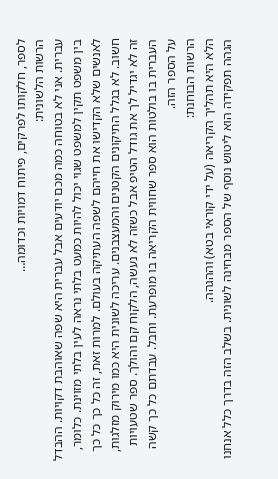לספר, חלקותו לפרקים, פיתוח דמויות וכדומה…
הרשות הלשונית:
עברית. אני לא בטוחה כמה מכם יודעים אבל עברית היא שפה שאוהבת דקויות. ההבדל בין משפט תקין למשפט שגוי יכול להיות כמעט בלתי נראה לעין בלתי מזוינת. כלומר, לאנשים שלא הקדישו את חייהם לשפה העתיקה בעולם. למרות זאת, זה כל כך כל כך חשוב. לא בגלל התיקונים הקטנים והמעצבנים. עריכה לשונית היא כמו מירוק מזלגות, זה לא יגדיל לך את גודל הטיפ אבל כשזה לא נעשה, הלקוח קם והולך. ספר שטעויות העברית בו בולטות הוא ספר שחווית הקריאה בו מופרעת. וחבל. עבדתם כל כך קשה על הספר הזה.
הרשות הבוחנת:
הלא היא תהליך הקריאה (על ידי קוראי בטא) וההגהה.
הגהה תפקידה הוא ליטוש נוסף של הספר מבחינה לשונית. בשלב הזה בדרך כלל אנחנו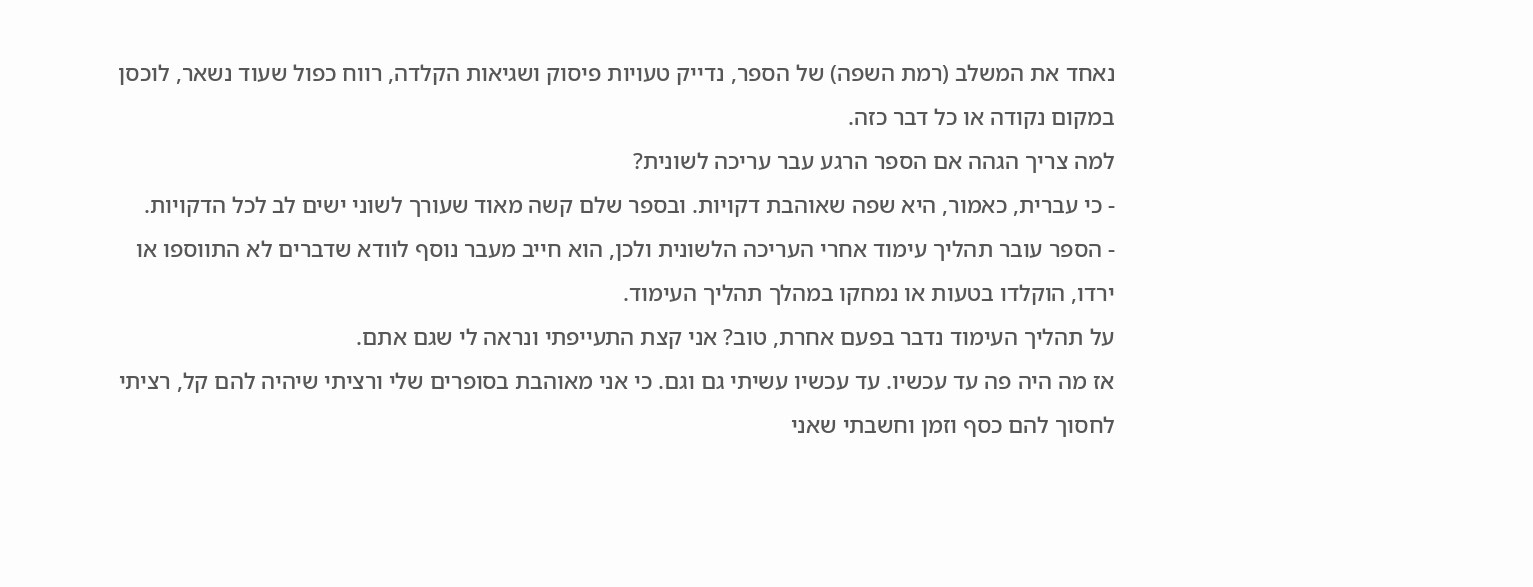נאחד את המשלב (רמת השפה) של הספר, נדייק טעויות פיסוק ושגיאות הקלדה, רווח כפול שעוד נשאר, לוכסן במקום נקודה או כל דבר כזה.
למה צריך הגהה אם הספר הרגע עבר עריכה לשונית?
- כי עברית, כאמור, היא שפה שאוהבת דקויות. ובספר שלם קשה מאוד שעורך לשוני ישים לב לכל הדקויות.
- הספר עובר תהליך עימוד אחרי העריכה הלשונית ולכן, הוא חייב מעבר נוסף לוודא שדברים לא התווספו או ירדו, הוקלדו בטעות או נמחקו במהלך תהליך העימוד.
על תהליך העימוד נדבר בפעם אחרת, טוב? אני קצת התעייפתי ונראה לי שגם אתם.
אז מה היה פה עד עכשיו. עד עכשיו עשיתי גם וגם. כי אני מאוהבת בסופרים שלי ורציתי שיהיה להם קל, רציתי לחסוך להם כסף וזמן וחשבתי שאני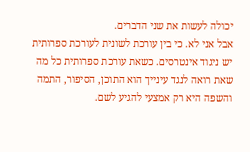יכולה לעשות את שני הדברים.
אבל אני לא. כי בין עורכת לשונית לעורכת ספרותית יש ניגוד אינטרסים. כשאת עורכת ספרותית כל מה שאת רואה לנגד עינייך הוא התוכן, הסיפור, התמה והשפה היא רק אמצעי להגיע לשם.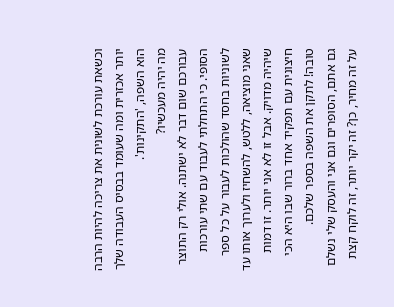וכשאת עורכת לשונית את צריכה להיות הרבה יותר אכזרית ומה שעומד בבסיס העבודה שלך הוא השפה, 'התקינות'.
מה יהיה מעכשיו?
עבורכם שום דבר לא ישתנה. אולי רק התוצר הסופי. כי התחלתי לעבוד עם שתי עורכות לשוניות בחסד שהולכות לעבור על כל ספר שאני מוציאה, ללטש, להשחיז ולערוך אותו עד שיהיה מדויק. אבל זו לא אני יותר. זו דמות חיצונית עם תפקיד אחד ברור שבו היא הכי טובה! לתקן את השפה בספר שלכם.
גם אתם, הסופרים וגם אני והעסק שלי נשלם על זה מחיר, כן? זה יקר יותר, זה לוקח קצת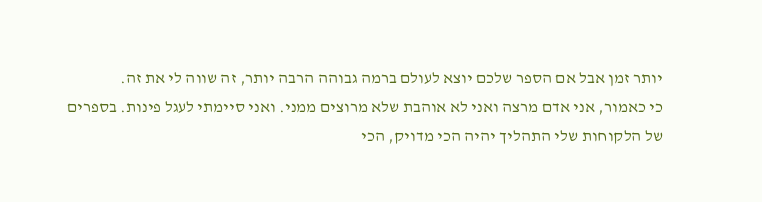יותר זמן אבל אם הספר שלכם יוצא לעולם ברמה גבוהה הרבה יותר, זה שווה לי את זה.
כי כאמור, אני אדם מרצה ואני לא אוהבת שלא מרוצים ממני. ואני סיימתי לעגל פינות. בספרים של הלקוחות שלי התהליך יהיה הכי מדויק, הכי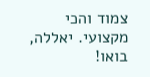צמוד והכי מקצועי. יאללה, בואו!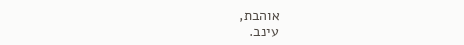אוהבת,
עינב.